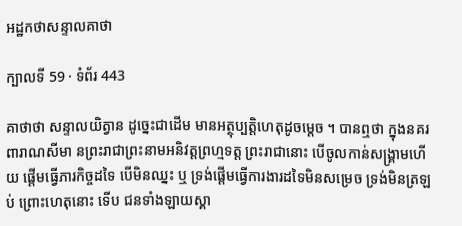អដ្ឋកថាសន្ទាលគាថា

ក្បាលទី 59 · ទំព័រ 443

គាថាថា សន្ទាលយិត្វាន ដូច្នេះជាដើម មានអត្ថុប្បត្តិហេតុដូចម្តេច ។ បានឮថា ក្នុងនគរពារាណសីមា នព្រះរាជាព្រះនាមអនិវត្តព្រហ្មទត្ត ព្រះរាជានោះ បើចូលកាន់សង្រ្គាមហើយ ផ្តើមធ្វើភារកិច្ចដទៃ បើមិនឈ្នះ ឬ ទ្រង់ផ្តើមធ្វើការងារដទៃមិនសម្រេច ទ្រង់មិនត្រឡប់ ព្រោះហេតុនោះ ទើប ជនទាំងឡាយស្គា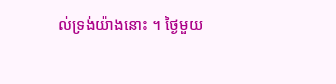ល់ទ្រង់យ៉ាងនោះ ។ ថ្ងៃមួយ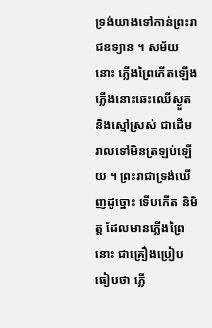ទ្រង់យាងទៅកាន់ព្រះរាជឧទ្យាន ។ សម័យនោះ ភ្លើងព្រៃកើតឡើង ភ្លើងនោះឆេះឈើស្ងួត និងស្មៅស្រស់ ជាដើម រាលទៅមិនត្រឡប់ឡើយ ។ ព្រះរាជាទ្រង់ឃើញដូច្នោះ ទើបកើត និមិត្ត ដែលមានភ្លើងព្រៃនោះ ជាគ្រឿងប្រៀបធៀបថា ភ្លើ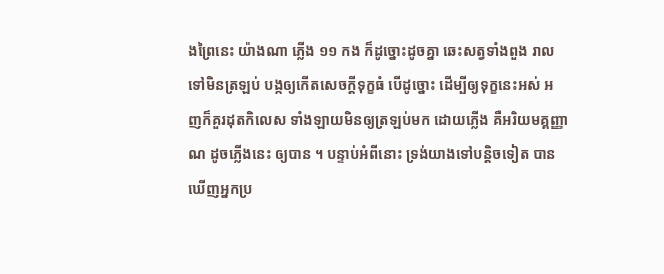ងព្រៃនេះ យ៉ាងណា ភ្លើង ១១ កង ក៏ដូច្នោះដូចគ្នា ឆេះសត្វទាំងពួង រាលទៅមិនត្រឡប់ បង្កឲ្យកើតសេចក្តីទុក្ខធំ បើដូច្នោះ ដើម្បីឲ្យទុក្ខនេះអស់ អញក៏គួរដុតកិលេស ទាំងឡាយមិនឲ្យត្រឡប់មក ដោយភ្លើង គឺអរិយមគ្គញ្ញាណ ដូចភ្លើងនេះ ឲ្យបាន ។ បន្ទាប់អំពីនោះ ទ្រង់យាងទៅបន្តិចទៀត បានឃើញអ្នកប្រ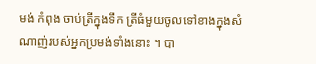មង់ កំពុង ចាប់ត្រីក្នុងទឹក ត្រីធំមួយចូលទៅខាងក្នុងសំណាញ់របស់អ្នកប្រមង់ទាំងនោះ ។ បា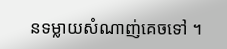នទម្លាយសំណាញ់គេចទៅ ។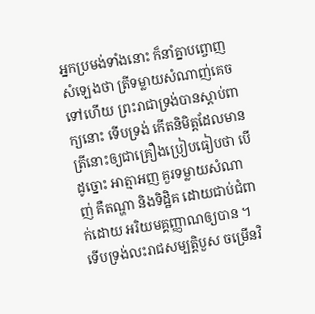អ្នកប្រមង់ទាំងនោះ ក៏នាំគ្នាបព្ចោញសំឡេងថា ត្រីទម្លាយសំណាញ់គេចទៅហើយ ព្រះរាជាទ្រង់បានស្តាប់ពាក្យនោះ ទើបទ្រង់ កើតនិមិត្តដែលមានត្រីនោះឲ្យជាគ្រឿងប្រៀបធៀបថា បើដូច្នោះ អាត្មាអញ គួរទម្លាយសំណាញ់ គឺតណ្ហា និងទិដ្ឋិគ ដោយជាប់ជំពាក់ដោយ អរិយមគ្គញ្ញាណឲ្យបាន ។ ទើបទ្រង់លះរាជសម្បត្តិបួស ចម្រើនវិ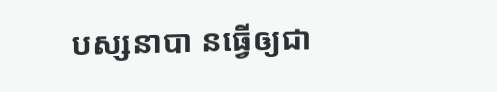បស្សនាបា នធ្វើឲ្យជា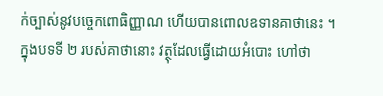ក់ច្បាស់នូវបច្ចេកពោធិញ្ញាណ ហើយបានពោលឧទានគាថានេះ ។ ក្នុងបទទី ២ របស់គាថានោះ វត្ថុដែលធ្វើដោយអំបោះ ហៅថា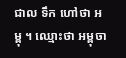ជាល ទឹក ហៅថា អម្ពុ ។ ឈ្មោះថា អម្ពុចា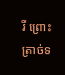រី ព្រោះត្រាច់ទ